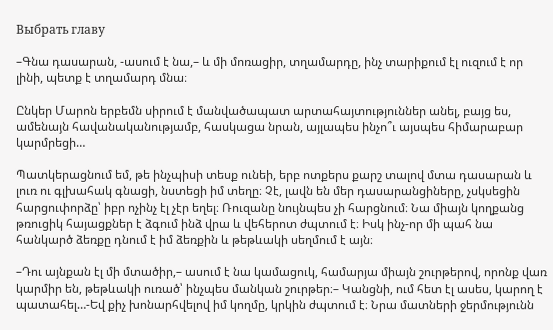Выбрать главу

–Գնա դասարան, -ասում է նա,– և մի մոռացիր, տղամարդը, ինչ տարիքում էլ ուզում է որ լինի, պետք է տղամարդ մնա։

Ընկեր Մարոն երբեմն սիրում է մանվածապատ արտահայտություններ անել, բայց ես, ամենայն հավանականությամբ, հասկացա նրան, այլապես ինչո՞ւ այսպես հիմարաբար կարմրեցի…

Պատկերացնում եմ, թե ինչպիսի տեսք ունեի, երբ ոտքերս քարշ տալով մտա դասարան և լուռ ու գլխահակ գնացի, նստեցի իմ տեղը։ Չէ, լավն են մեր դասարանցիները, չսկսեցին հարցուփորձը՝ իբր ոչինչ էլ չէր եղել։ Ռուզանը նույնպես չի հարցնում։ Նա միայն կողքանց թռուցիկ հայացքներ է ձգում ինձ վրա և վեհերոտ ժպտում է։ Իսկ ինչ-որ մի պահ նա հանկարծ ձեռքը դնում է իմ ձեռքին և թեթևակի սեղմում է այն։

–Դու այնքան էլ մի մտածիր,– ասում է նա կամացուկ, համարյա միայն շուրթերով, որոնք վառ կարմիր են, թեթևակի ուռած՝ ինչպես մանկան շուրթեր։– Կանցնի, ում հետ էլ ասես, կարող է պատահել…-Եվ քիչ խոնարհվելով իմ կողմը, կրկին ժպտում է։ Նրա մատների ջերմությունն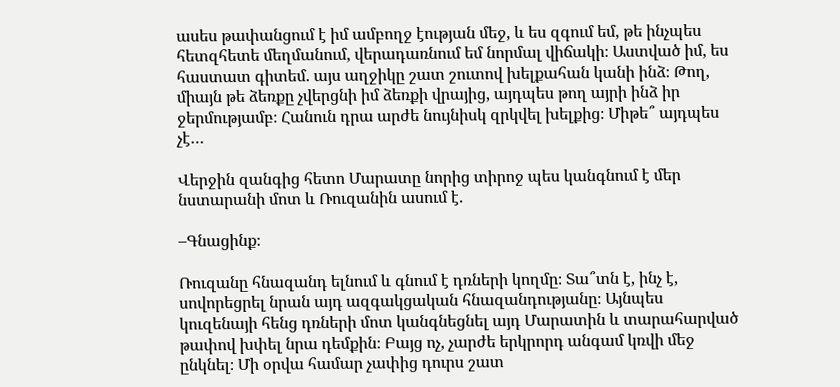ասես թափանցում է իմ ամբողջ էության մեջ, և ես զգում եմ, թե ինչպես հետզհետե մեղմանում, վերադառնում եմ նորմալ վիճակի։ Աստված իմ, ես հաստատ գիտեմ. այս աղջիկը շատ շուտով խելքահան կանի ինձ։ Թող, միայն թե ձեռքը չվերցնի իմ ձեռքի վրայից, այդպես թող այրի ինձ իր ջերմությամբ։ Հանուն դրա արժե նույնիսկ զրկվել խելքից։ Միթե՞ այդպես չէ…

Վերջին զանգից հետո Մարատը նորից տիրոջ պես կանգնում է մեր նստարանի մոտ և Ռուզանին ասում է.

–Գնացինք։

Ռուզանը հնազանդ ելնում և գնում է դռների կողմը։ Տա՞տն է, ինչ է, սովորեցրել նրան այդ ազգակցական հնազանդությանը։ Այնպես կուզենայի հենց դռների մոտ կանգնեցնել այդ Մարատին և տարահարված թափով խփել նրա դեմքին։ Բայց ոչ, չարժե երկրորդ անգամ կռվի մեջ ընկնել։ Մի օրվա համար չափից դուրս շատ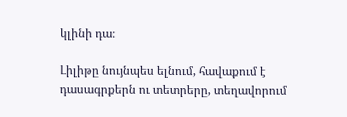կլինի դա։

Լիլիթը նույնպես ելնում, հավաքում է դասագրքերն ու տետրերը, տեղավորում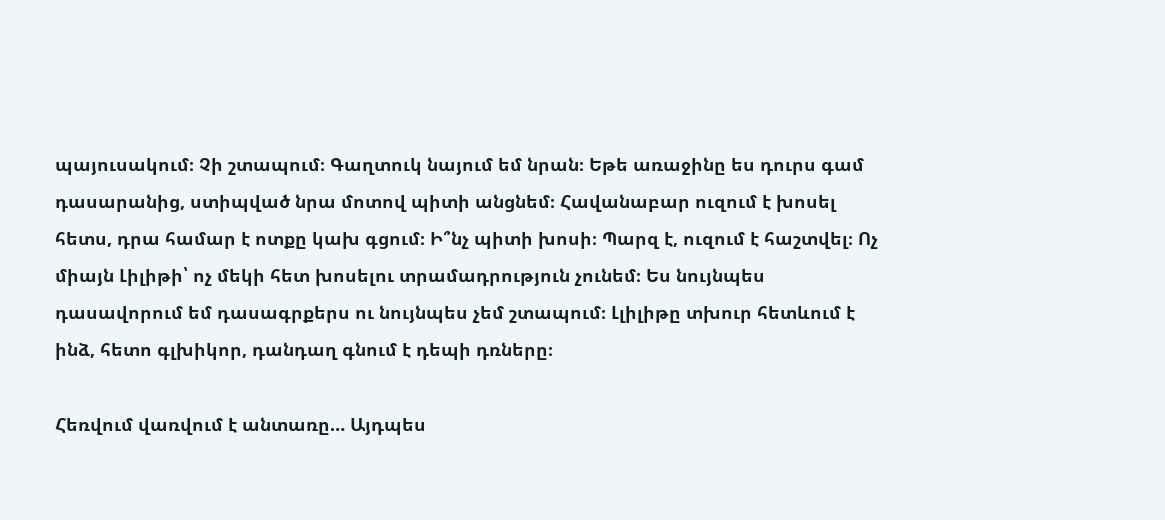պայուսակում։ Չի շտապում։ Գաղտուկ նայում եմ նրան։ Եթե առաջինը ես դուրս գամ դասարանից, ստիպված նրա մոտով պիտի անցնեմ։ Հավանաբար ուզում է խոսել հետս, դրա համար է ոտքը կախ գցում։ Ի՞նչ պիտի խոսի։ Պարզ է, ուզում է հաշտվել։ Ոչ միայն Լիլիթի՝ ոչ մեկի հետ խոսելու տրամադրություն չունեմ։ Ես նույնպես դասավորում եմ դասագրքերս ու նույնպես չեմ շտապում։ Լլիլիթը տխուր հետևում է ինձ, հետո գլխիկոր, դանդաղ գնում է դեպի դռները։

Հեռվում վառվում է անտառը… Այդպես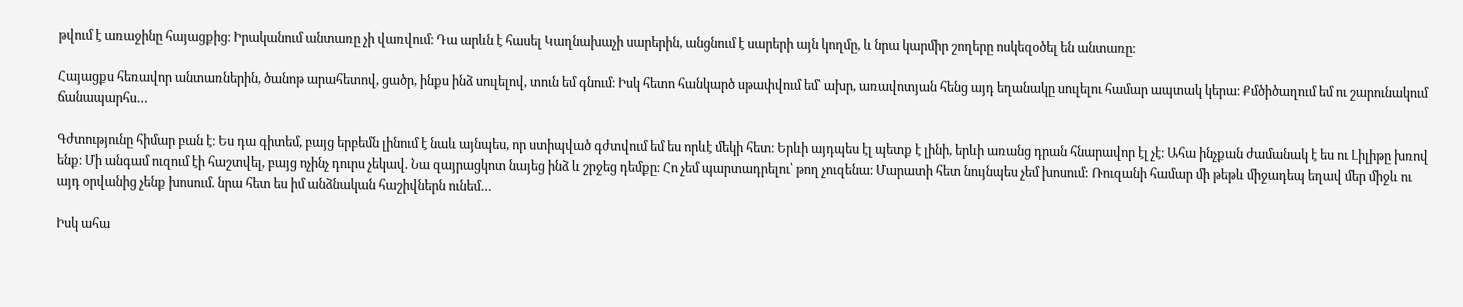թվում է առաջինը հայացքից։ Իրականում անտառը չի վառվում։ Դա արևն է հասել Կաղնախաչի սարերին, անցնում է սարերի այն կողմը, և նրա կարմիր շողերը ոսկեզօծել են անտառը։

Հայացքս հեռավոր անտառներին, ծանոթ արահետով, ցածր, ինքս ինձ սուլելով, տուն եմ գնում։ Իսկ հետո հանկարծ սթափվում եմ՝ ախր, առավոտյան հենց այդ եղանակը սուլելու համար ապտակ կերա։ Քմծիծաղում եմ ու շարունակում ճանապարհս…

Գժտությունը հիմար բան է։ Ես դա գիտեմ, բայց երբեմն լինում է նաև այնպես, որ ստիպված գժտվում եմ ես որևէ մեկի հետ։ Երևի այդպես էլ պետք է լինի, երևի առանց դրան հնարավոր էլ չէ։ Ահա ինչքան ժամանակ է ես ու Լիլիթը խռով ենք։ Մի անգամ ուզում էի հաշտվել, բայց ոչինչ դուրս չեկավ. Նա զայրացկոտ նայեց ինձ և շրջեց դեմքը։ Հո չեմ պարտադրելու՝ թող չուզենա։ Մարատի հետ նույնպես չեմ խոսում: Ռուզանի համար մի թեթև միջադեպ եղավ մեր միջև ու այդ օրվանից չենք խոսում. նրա հետ ես իմ անձնական հաշիվներն ունեմ…

Իսկ ահա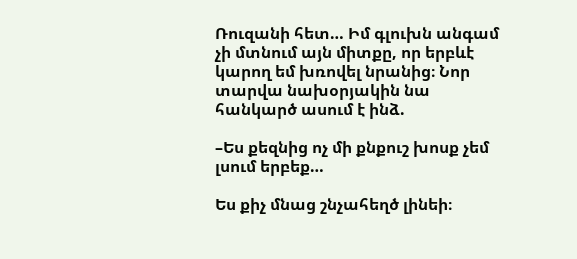Ռուզանի հետ… Իմ գլուխն անգամ չի մտնում այն միտքը, որ երբևէ կարող եմ խռովել նրանից։ Նոր տարվա նախօրյակին նա հանկարծ ասում է ինձ.

–Ես քեզնից ոչ մի քնքուշ խոսք չեմ լսում երբեք…

Ես քիչ մնաց շնչահեղծ լինեի։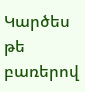Կարծես թե բառերով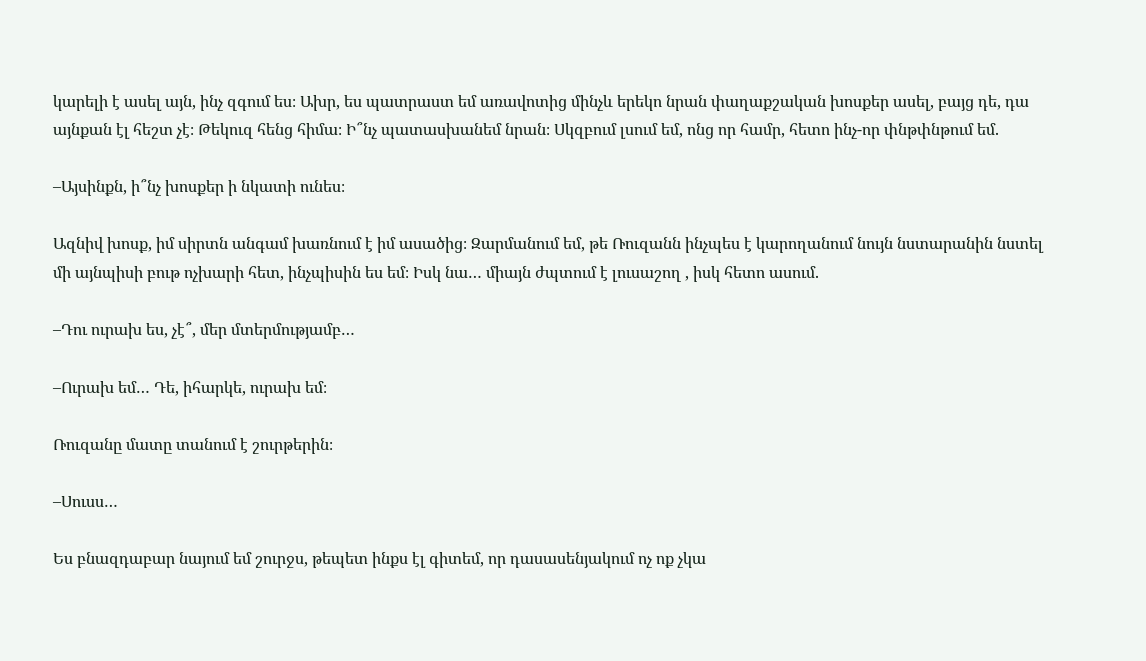կարելի է ասել այն, ինչ զգում ես։ Ախր, ես պատրաստ եմ առավոտից մինչև երեկո նրան փաղաքշական խոսքեր ասել, բայց դե, դա այնքան էլ հեշտ չէ։ Թեկուզ հենց հիմա։ Ի՞նչ պատասխանեմ նրան։ Սկզբում լսում եմ, ոնց որ համր, հետո ինչ-որ փնթփնթում եմ.

–Այսինքն, ի՞նչ խոսքեր ի նկատի ունես։

Ազնիվ խոսք, իմ սիրտն անգամ խառնում է իմ ասածից։ Զարմանում եմ, թե Ռուզանն ինչպես է կարողանում նույն նստարանին նստել մի այնպիսի բութ ոչխարի հետ, ինչպիսին ես եմ։ Իսկ նա… միայն ժպտում է լուսաշող , իսկ հետո ասում.

–Դու ուրախ ես, չէ՞, մեր մտերմությամբ…

–Ուրախ եմ… Դե, իհարկե, ուրախ եմ։

Ռուզանը մատը տանում է շուրթերին։

–Սուսս…

Ես բնազդաբար նայում եմ շուրջս, թեպետ ինքս էլ գիտեմ, որ դասասենյակում ոչ ոք չկա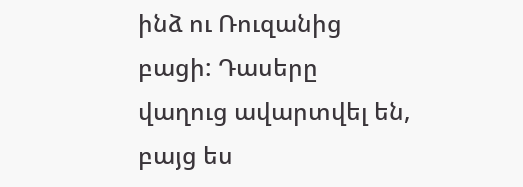ինձ ու Ռուզանից բացի: Դասերը վաղուց ավարտվել են, բայց ես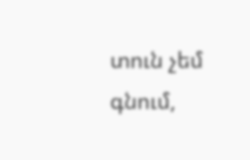տուն չեմ գնում,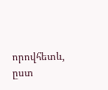որովհետև, ըստ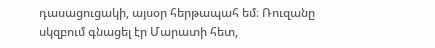դասացուցակի, այսօր հերթապահ եմ։ Ռուզանը սկզբում գնացել էր Մարատի հետ,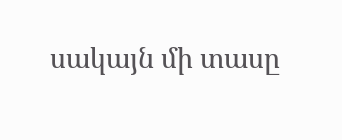սակայն մի տասը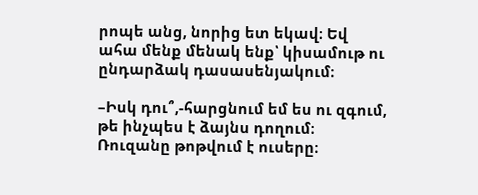րոպե անց, նորից ետ եկավ։ Եվ ահա մենք մենակ ենք՝ կիսամութ ու ընդարձակ դասասենյակում։

–Իսկ դու՞,-հարցնում եմ ես ու զգում, թե ինչպես է ձայնս դողում։ Ռուզանը թոթվում է ուսերը։